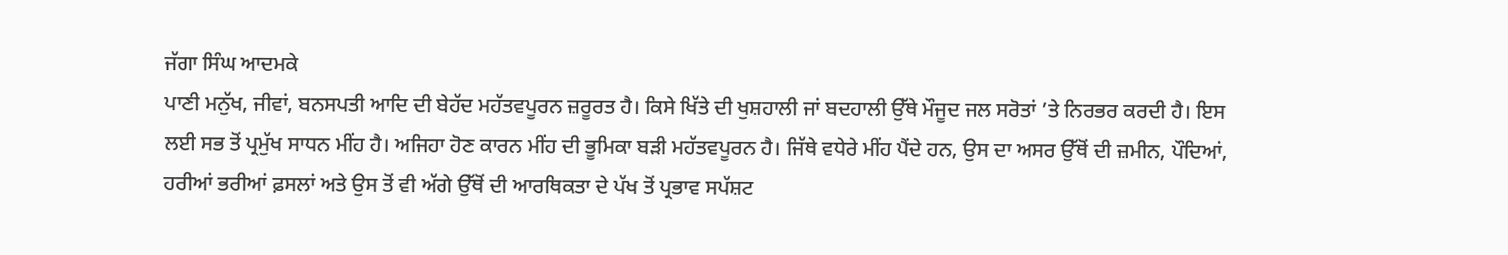ਜੱਗਾ ਸਿੰਘ ਆਦਮਕੇ
ਪਾਣੀ ਮਨੁੱਖ, ਜੀਵਾਂ, ਬਨਸਪਤੀ ਆਦਿ ਦੀ ਬੇਹੱਦ ਮਹੱਤਵਪੂਰਨ ਜ਼ਰੂਰਤ ਹੈ। ਕਿਸੇ ਖਿੱਤੇ ਦੀ ਖੁਸ਼ਹਾਲੀ ਜਾਂ ਬਦਹਾਲੀ ਉੱਥੇ ਮੌਜੂਦ ਜਲ ਸਰੋਤਾਂ ’ਤੇ ਨਿਰਭਰ ਕਰਦੀ ਹੈ। ਇਸ ਲਈ ਸਭ ਤੋਂ ਪ੍ਰਮੁੱਖ ਸਾਧਨ ਮੀਂਹ ਹੈ। ਅਜਿਹਾ ਹੋਣ ਕਾਰਨ ਮੀਂਹ ਦੀ ਭੂਮਿਕਾ ਬੜੀ ਮਹੱਤਵਪੂਰਨ ਹੈ। ਜਿੱਥੇ ਵਧੇਰੇ ਮੀਂਹ ਪੈਂਦੇ ਹਨ, ਉਸ ਦਾ ਅਸਰ ਉੱਥੋਂ ਦੀ ਜ਼ਮੀਨ, ਪੌਦਿਆਂ, ਹਰੀਆਂ ਭਰੀਆਂ ਫ਼ਸਲਾਂ ਅਤੇ ਉਸ ਤੋਂ ਵੀ ਅੱਗੇ ਉੱਥੋਂ ਦੀ ਆਰਥਿਕਤਾ ਦੇ ਪੱਖ ਤੋਂ ਪ੍ਰਭਾਵ ਸਪੱਸ਼ਟ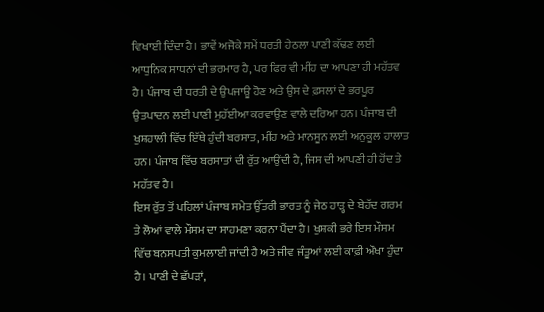ਵਿਖਾਈ ਦਿੰਦਾ ਹੈ। ਭਾਵੇਂ ਅਜੋਕੇ ਸਮੇਂ ਧਰਤੀ ਹੇਠਲਾ ਪਾਣੀ ਕੱਢਣ ਲਈ ਆਧੁਨਿਕ ਸਾਧਨਾਂ ਦੀ ਭਰਮਾਰ ਹੈ, ਪਰ ਫਿਰ ਵੀ ਮੀਂਹ ਦਾ ਆਪਣਾ ਹੀ ਮਹੱਤਵ ਹੈ। ਪੰਜਾਬ ਦੀ ਧਰਤੀ ਦੇ ਉਪਜਾਊ ਹੋਣ ਅਤੇ ਉਸ ਦੇ ਫ਼ਸਲਾਂ ਦੇ ਭਰਪੂਰ ਉਤਪਾਦਨ ਲਈ ਪਾਣੀ ਮੁਹੱਈਆ ਕਰਵਾਉਣ ਵਾਲੇ ਦਰਿਆ ਹਨ। ਪੰਜਾਬ ਦੀ ਖੁਸ਼ਹਾਲੀ ਵਿੱਚ ਇੱਥੇ ਹੁੰਦੀ ਬਰਸਾਤ, ਮੀਂਹ ਅਤੇ ਮਾਨਸੂਨ ਲਈ ਅਨੁਕੂਲ ਹਾਲਾਤ ਹਨ। ਪੰਜਾਬ ਵਿੱਚ ਬਰਸਾਤਾਂ ਦੀ ਰੁੱਤ ਆਉਂਦੀ ਹੈ, ਜਿਸ ਦੀ ਆਪਣੀ ਹੀ ਹੋਂਦ ਤੇ ਮਹੱਤਵ ਹੈ।
ਇਸ ਰੁੱਤ ਤੋਂ ਪਹਿਲਾਂ ਪੰਜਾਬ ਸਮੇਤ ਉੱਤਰੀ ਭਾਰਤ ਨੂੰ ਜੇਠ ਹਾੜ੍ਹ ਦੇ ਬੇਹੱਦ ਗਰਮ ਤੇ ਲੋਆਂ ਵਾਲੇ ਮੌਸਮ ਦਾ ਸਾਹਮਣਾ ਕਰਨਾ ਪੈਂਦਾ ਹੈ। ਖੁਸ਼ਕੀ ਭਰੇ ਇਸ ਮੌਸਮ ਵਿੱਚ ਬਨਸਪਤੀ ਕੁਮਲਾਈ ਜਾਂਦੀ ਹੈ ਅਤੇ ਜੀਵ ਜੰਤੂਆਂ ਲਈ ਕਾਫ਼ੀ ਔਖਾ ਹੁੰਦਾ ਹੈ। ਪਾਣੀ ਦੇ ਛੱਪੜਾਂ,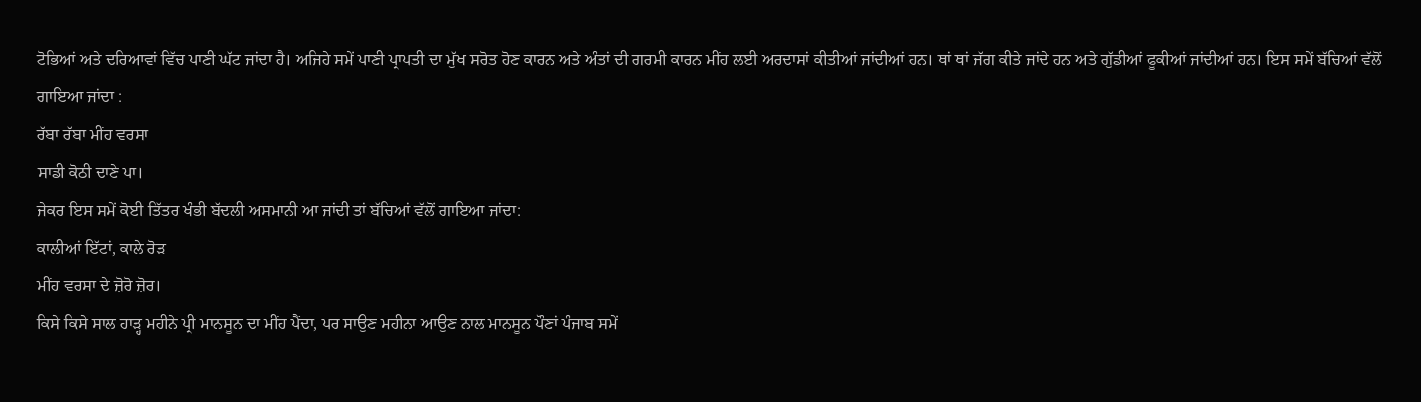ਟੋਭਿਆਂ ਅਤੇ ਦਰਿਆਵਾਂ ਵਿੱਚ ਪਾਣੀ ਘੱਟ ਜਾਂਦਾ ਹੈ। ਅਜਿਹੇ ਸਮੇਂ ਪਾਣੀ ਪ੍ਰਾਪਤੀ ਦਾ ਮੁੱਖ ਸਰੋਤ ਹੋਣ ਕਾਰਨ ਅਤੇ ਅੰਤਾਂ ਦੀ ਗਰਮੀ ਕਾਰਨ ਮੀਂਹ ਲਈ ਅਰਦਾਸਾਂ ਕੀਤੀਆਂ ਜਾਂਦੀਆਂ ਹਨ। ਥਾਂ ਥਾਂ ਜੱਗ ਕੀਤੇ ਜਾਂਦੇ ਹਨ ਅਤੇ ਗੁੱਡੀਆਂ ਫੂਕੀਆਂ ਜਾਂਦੀਆਂ ਹਨ। ਇਸ ਸਮੇਂ ਬੱਚਿਆਂ ਵੱਲੋਂ ਗਾਇਆ ਜਾਂਦਾ :
ਰੱਬਾ ਰੱਬਾ ਮੀਂਹ ਵਰਸਾ
ਸਾਡੀ ਕੋਠੀ ਦਾਣੇ ਪਾ।
ਜੇਕਰ ਇਸ ਸਮੇਂ ਕੋਈ ਤਿੱਤਰ ਖੰਭੀ ਬੱਦਲੀ ਅਸਮਾਨੀ ਆ ਜਾਂਦੀ ਤਾਂ ਬੱਚਿਆਂ ਵੱਲੋਂ ਗਾਇਆ ਜਾਂਦਾ:
ਕਾਲੀਆਂ ਇੱਟਾਂ, ਕਾਲੇ ਰੋੜ
ਮੀਂਹ ਵਰਸਾ ਦੇ ਜ਼ੋਰੋ ਜ਼ੋਰ।
ਕਿਸੇ ਕਿਸੇ ਸਾਲ ਹਾੜ੍ਹ ਮਹੀਨੇ ਪ੍ਰੀ ਮਾਨਸੂਨ ਦਾ ਮੀਂਹ ਪੈਂਦਾ, ਪਰ ਸਾਉਣ ਮਹੀਨਾ ਆਉਣ ਨਾਲ ਮਾਨਸੂਨ ਪੌਣਾਂ ਪੰਜਾਬ ਸਮੇਂ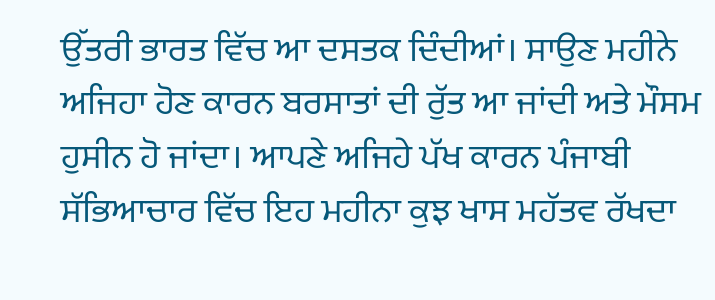ਉੱਤਰੀ ਭਾਰਤ ਵਿੱਚ ਆ ਦਸਤਕ ਦਿੰਦੀਆਂ। ਸਾਉਣ ਮਹੀਨੇ ਅਜਿਹਾ ਹੋਣ ਕਾਰਨ ਬਰਸਾਤਾਂ ਦੀ ਰੁੱਤ ਆ ਜਾਂਦੀ ਅਤੇ ਮੌਸਮ ਹੁਸੀਨ ਹੋ ਜਾਂਦਾ। ਆਪਣੇ ਅਜਿਹੇ ਪੱਖ ਕਾਰਨ ਪੰਜਾਬੀ ਸੱਭਿਆਚਾਰ ਵਿੱਚ ਇਹ ਮਹੀਨਾ ਕੁਝ ਖਾਸ ਮਹੱਤਵ ਰੱਖਦਾ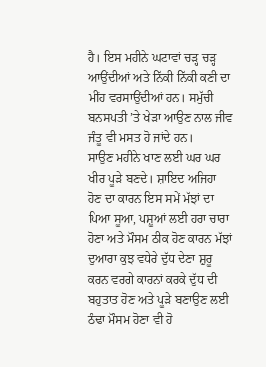ਹੈ। ਇਸ ਮਹੀਨੇ ਘਟਾਵਾਂ ਚੜ੍ਹ ਚੜ੍ਹ ਆਉਂਦੀਆਂ ਅਤੇ ਨਿੱਕੀ ਨਿੱਕੀ ਕਣੀ ਦਾ ਮੀਂਹ ਵਰਸਾਉਂਦੀਆਂ ਹਨ। ਸਮੁੱਚੀ ਬਨਸਪਤੀ ’ਤੇ ਖੇੜਾ ਆਉਣ ਨਾਲ ਜੀਵ ਜੰਤੂ ਵੀ ਮਸਤ ਹੋ ਜਾਂਦੇ ਹਨ।
ਸਾਉਣ ਮਹੀਨੇ ਖਾਣ ਲਈ ਘਰ ਘਰ ਖੀਰ ਪੂੜੇ ਬਣਦੇ। ਸ਼ਾਇਦ ਅਜਿਹਾ ਹੋਣ ਦਾ ਕਾਰਨ ਇਸ ਸਮੇਂ ਮੱਝਾਂ ਦਾ ਪਿਆ ਸੂਆ, ਪਸ਼ੂਆਂ ਲਈ ਹਰਾ ਚਾਰਾ ਹੋਣਾ ਅਤੇ ਮੌਸਮ ਠੀਕ ਹੋਣ ਕਾਰਨ ਮੱਝਾਂ ਦੁਆਰਾ ਕੁਝ ਵਧੇਰੇ ਦੁੱਧ ਦੇਣਾ ਸ਼ੁਰੂ ਕਰਨ ਵਰਗੇ ਕਾਰਨਾਂ ਕਰਕੇ ਦੁੱਧ ਦੀ ਬਹੁਤਾਤ ਹੋਣ ਅਤੇ ਪੂੜੇ ਬਣਾਉਣ ਲਈ ਠੰਢਾ ਮੌਸਮ ਹੋਣਾ ਵੀ ਹੋ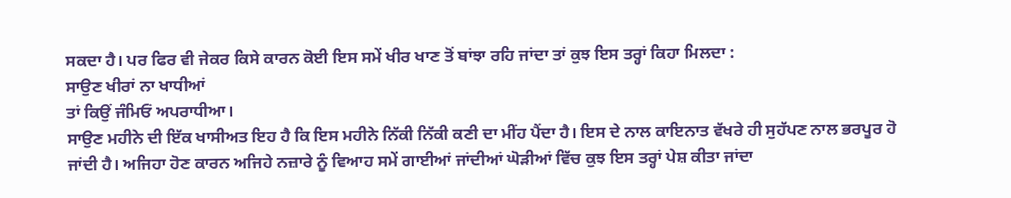ਸਕਦਾ ਹੈ। ਪਰ ਫਿਰ ਵੀ ਜੇਕਰ ਕਿਸੇ ਕਾਰਨ ਕੋਈ ਇਸ ਸਮੇਂ ਖੀਰ ਖਾਣ ਤੋਂ ਬਾਂਝਾ ਰਹਿ ਜਾਂਦਾ ਤਾਂ ਕੁਝ ਇਸ ਤਰ੍ਹਾਂ ਕਿਹਾ ਮਿਲਦਾ :
ਸਾਉਣ ਖੀਰਾਂ ਨਾ ਖਾਧੀਆਂ
ਤਾਂ ਕਿਉਂ ਜੰਮਿਓਂ ਅਪਰਾਧੀਆ।
ਸਾਉਣ ਮਹੀਨੇ ਦੀ ਇੱਕ ਖਾਸੀਅਤ ਇਹ ਹੈ ਕਿ ਇਸ ਮਹੀਨੇ ਨਿੱਕੀ ਨਿੱਕੀ ਕਣੀ ਦਾ ਮੀਂਹ ਪੈਂਦਾ ਹੈ। ਇਸ ਦੇ ਨਾਲ ਕਾਇਨਾਤ ਵੱਖਰੇ ਹੀ ਸੁਹੱਪਣ ਨਾਲ ਭਰਪੂਰ ਹੋ ਜਾਂਦੀ ਹੈ। ਅਜਿਹਾ ਹੋਣ ਕਾਰਨ ਅਜਿਹੇ ਨਜ਼ਾਰੇ ਨੂੰ ਵਿਆਹ ਸਮੇਂ ਗਾਈਆਂ ਜਾਂਦੀਆਂ ਘੋੜੀਆਂ ਵਿੱਚ ਕੁਝ ਇਸ ਤਰ੍ਹਾਂ ਪੇਸ਼ ਕੀਤਾ ਜਾਂਦਾ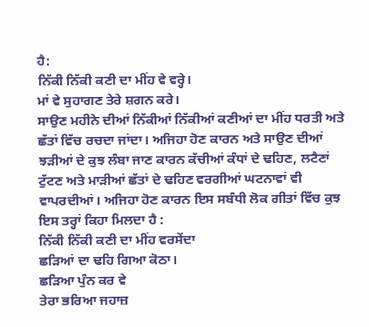ਹੈ:
ਨਿੱਕੀ ਨਿੱਕੀ ਕਣੀ ਦਾ ਮੀਂਹ ਵੇ ਵਰ੍ਹੇ।
ਮਾਂ ਵੇ ਸੁਹਾਗਣ ਤੇਰੇ ਸ਼ਗਨ ਕਰੇ।
ਸਾਉਣ ਮਹੀਨੇ ਦੀਆਂ ਨਿੱਕੀਆਂ ਨਿੱਕੀਆਂ ਕਣੀਆਂ ਦਾ ਮੀਂਹ ਧਰਤੀ ਅਤੇ ਛੱਤਾਂ ਵਿੱਚ ਰਚਦਾ ਜਾਂਦਾ। ਅਜਿਹਾ ਹੋਣ ਕਾਰਨ ਅਤੇ ਸਾਉਣ ਦੀਆਂ ਝੜੀਆਂ ਦੇ ਕੁਝ ਲੰਬਾ ਜਾਣ ਕਾਰਨ ਕੱਚੀਆਂ ਕੰਧਾਂ ਦੇ ਢਹਿਣ, ਲਟੈਣਾਂ ਟੁੱਟਣ ਅਤੇ ਮਾੜੀਆਂ ਛੱਤਾਂ ਦੇ ਢਹਿਣ ਵਰਗੀਆਂ ਘਟਨਾਵਾਂ ਵੀ ਵਾਪਰਦੀਆਂ। ਅਜਿਹਾ ਹੋਣ ਕਾਰਨ ਇਸ ਸਬੰਧੀ ਲੋਕ ਗੀਤਾਂ ਵਿੱਚ ਕੁਝ ਇਸ ਤਰ੍ਹਾਂ ਕਿਹਾ ਮਿਲਦਾ ਹੈ :
ਨਿੱਕੀ ਨਿੱਕੀ ਕਣੀ ਦਾ ਮੀਂਹ ਵਰਸੇਂਦਾ
ਛੜਿਆਂ ਦਾ ਢਹਿ ਗਿਆ ਕੋਠਾ।
ਛੜਿਆ ਪੁੰਨ ਕਰ ਵੇ
ਤੇਰਾ ਭਰਿਆ ਜਹਾਜ਼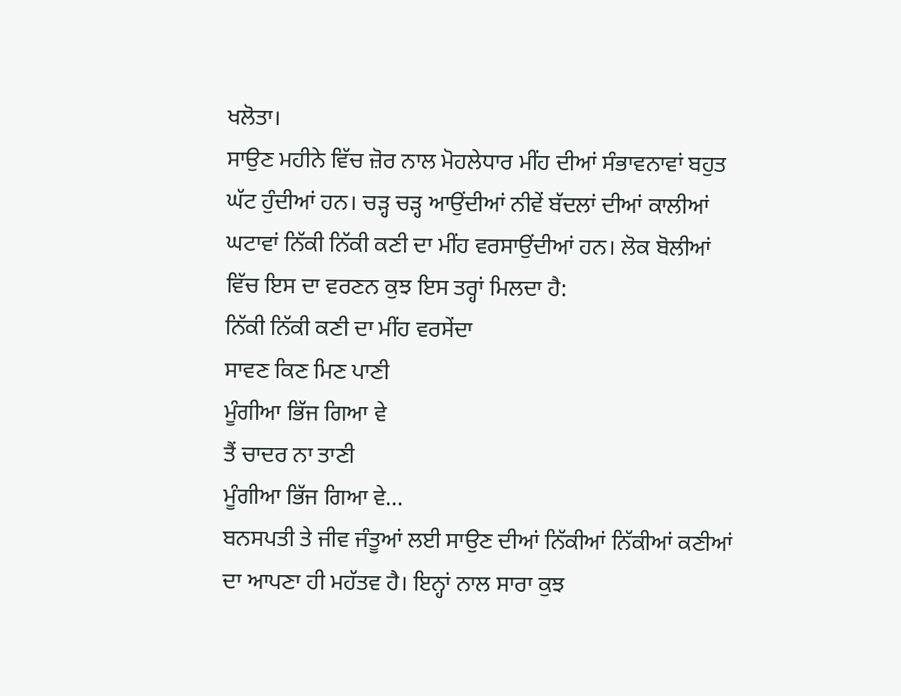ਖਲੋਤਾ।
ਸਾਉਣ ਮਹੀਨੇ ਵਿੱਚ ਜ਼ੋਰ ਨਾਲ ਮੋਹਲੇਧਾਰ ਮੀਂਹ ਦੀਆਂ ਸੰਭਾਵਨਾਵਾਂ ਬਹੁਤ ਘੱਟ ਹੁੰਦੀਆਂ ਹਨ। ਚੜ੍ਹ ਚੜ੍ਹ ਆਉਂਦੀਆਂ ਨੀਵੇਂ ਬੱਦਲਾਂ ਦੀਆਂ ਕਾਲੀਆਂ ਘਟਾਵਾਂ ਨਿੱਕੀ ਨਿੱਕੀ ਕਣੀ ਦਾ ਮੀਂਹ ਵਰਸਾਉਂਦੀਆਂ ਹਨ। ਲੋਕ ਬੋਲੀਆਂ ਵਿੱਚ ਇਸ ਦਾ ਵਰਣਨ ਕੁਝ ਇਸ ਤਰ੍ਹਾਂ ਮਿਲਦਾ ਹੈ:
ਨਿੱਕੀ ਨਿੱਕੀ ਕਣੀ ਦਾ ਮੀਂਹ ਵਰਸੇਂਦਾ
ਸਾਵਣ ਕਿਣ ਮਿਣ ਪਾਣੀ
ਮੂੰਗੀਆ ਭਿੱਜ ਗਿਆ ਵੇ
ਤੈਂ ਚਾਦਰ ਨਾ ਤਾਣੀ
ਮੂੰਗੀਆ ਭਿੱਜ ਗਿਆ ਵੇ…
ਬਨਸਪਤੀ ਤੇ ਜੀਵ ਜੰਤੂਆਂ ਲਈ ਸਾਉਣ ਦੀਆਂ ਨਿੱਕੀਆਂ ਨਿੱਕੀਆਂ ਕਣੀਆਂ ਦਾ ਆਪਣਾ ਹੀ ਮਹੱਤਵ ਹੈ। ਇਨ੍ਹਾਂ ਨਾਲ ਸਾਰਾ ਕੁਝ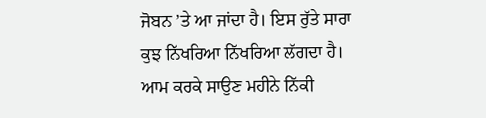ਜੋਬਨ ’ਤੇ ਆ ਜਾਂਦਾ ਹੈ। ਇਸ ਰੁੱਤੇ ਸਾਰਾ ਕੁਝ ਨਿੱਖਰਿਆ ਨਿੱਖਰਿਆ ਲੱਗਦਾ ਹੈ।
ਆਮ ਕਰਕੇ ਸਾਉਣ ਮਹੀਨੇ ਨਿੱਕੀ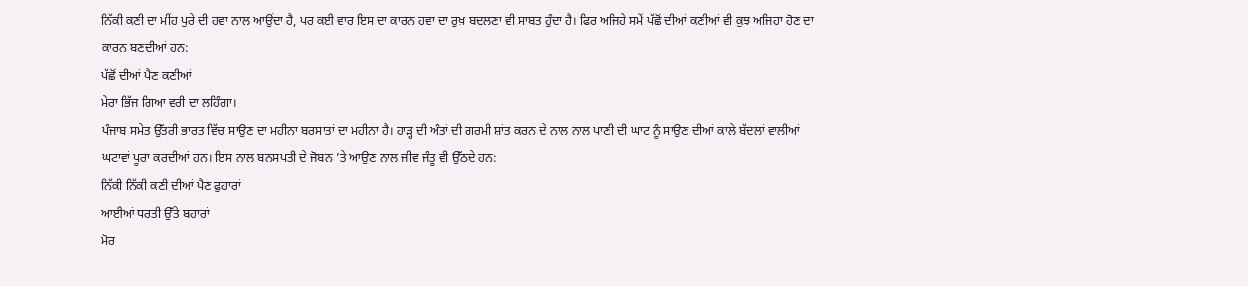ਨਿੱਕੀ ਕਣੀ ਦਾ ਮੀਂਹ ਪੁਰੇ ਦੀ ਹਵਾ ਨਾਲ ਆਉਂਦਾ ਹੈ, ਪਰ ਕਈ ਵਾਰ ਇਸ ਦਾ ਕਾਰਨ ਹਵਾ ਦਾ ਰੁਖ਼ ਬਦਲਣਾ ਵੀ ਸਾਬਤ ਹੁੰਦਾ ਹੈ। ਫਿਰ ਅਜਿਹੇ ਸਮੇਂ ਪੱਛੋਂ ਦੀਆਂ ਕਣੀਆਂ ਵੀ ਕੁਝ ਅਜਿਹਾ ਹੋਣ ਦਾ ਕਾਰਨ ਬਣਦੀਆਂ ਹਨ:
ਪੱਛੋਂ ਦੀਆਂ ਪੈਣ ਕਣੀਆਂ
ਮੇਰਾ ਭਿੱਜ ਗਿਆ ਵਰੀ ਦਾ ਲਹਿੰਗਾ।
ਪੰਜਾਬ ਸਮੇਤ ਉੱਤਰੀ ਭਾਰਤ ਵਿੱਚ ਸਾਉਣ ਦਾ ਮਹੀਨਾ ਬਰਸਾਤਾਂ ਦਾ ਮਹੀਨਾ ਹੈ। ਹਾੜ੍ਹ ਦੀ ਅੰਤਾਂ ਦੀ ਗਰਮੀ ਸ਼ਾਂਤ ਕਰਨ ਦੇ ਨਾਲ ਨਾਲ ਪਾਣੀ ਦੀ ਘਾਟ ਨੂੰ ਸਾਉਣ ਦੀਆਂ ਕਾਲੇ ਬੱਦਲਾਂ ਵਾਲੀਆਂ ਘਟਾਵਾਂ ਪੂਰਾ ਕਰਦੀਆਂ ਹਨ। ਇਸ ਨਾਲ ਬਨਸਪਤੀ ਦੇ ਜੋਬਨ ’ਤੇ ਆਉਣ ਨਾਲ ਜੀਵ ਜੰਤੂ ਵੀ ਉੱਠਦੇ ਹਨ:
ਨਿੱਕੀ ਨਿੱਕੀ ਕਣੀ ਦੀਆਂ ਪੈਣ ਫੁਹਾਰਾਂ
ਆਈਆਂ ਧਰਤੀ ਉੱਤੇ ਬਹਾਰਾਂ
ਮੋਰ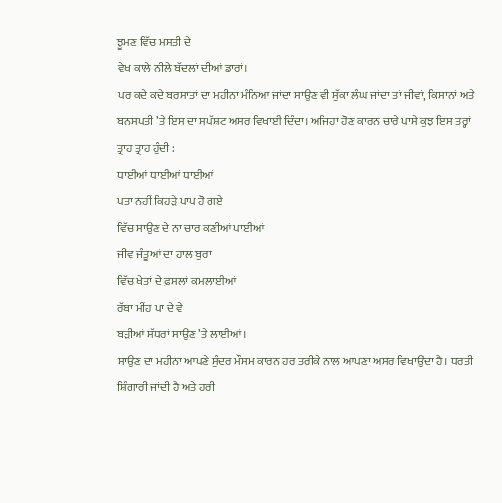ਝੂਮਣ ਵਿੱਚ ਮਸਤੀ ਦੇ
ਵੇਖ ਕਾਲੇ ਨੀਲੇ ਬੱਦਲਾਂ ਦੀਆਂ ਡਾਰਾਂ।
ਪਰ ਕਦੇ ਕਦੇ ਬਰਸਾਤਾਂ ਦਾ ਮਹੀਨਾ ਮੰਨਿਆ ਜਾਂਦਾ ਸਾਉਣ ਵੀ ਸੁੱਕਾ ਲੰਘ ਜਾਂਦਾ ਤਾਂ ਜੀਵਾਂ, ਕਿਸਾਨਾਂ ਅਤੇ ਬਨਸਪਤੀ ’ਤੇ ਇਸ ਦਾ ਸਪੱਸ਼ਟ ਅਸਰ ਵਿਖਾਈ ਦਿੰਦਾ। ਅਜਿਹਾ ਹੋਣ ਕਾਰਨ ਚਾਰੇ ਪਾਸੇ ਕੁਝ ਇਸ ਤਰ੍ਹਾਂ ਤ੍ਰਾਹ ਤ੍ਰਾਹ ਹੁੰਦੀ :
ਧਾਈਆਂ ਧਾਈਆਂ ਧਾਈਆਂ
ਪਤਾ ਨਹੀਂ ਕਿਹੜੇ ਪਾਪ ਹੋ ਗਏ
ਵਿੱਚ ਸਾਉਣ ਦੇ ਨਾ ਚਾਰ ਕਣੀਆਂ ਪਾਈਆਂ
ਜੀਵ ਜੰਤੂਆਂ ਦਾ ਹਾਲ ਬੁਰਾ
ਵਿੱਚ ਖੇਤਾਂ ਦੇ ਫ਼ਸਲਾਂ ਕਮਲਾਈਆਂ
ਰੱਬਾ ਮੀਂਹ ਪਾ ਦੇ ਵੇ
ਬੜੀਆਂ ਸੱਧਰਾਂ ਸਾਉਣ ’ਤੇ ਲਾਈਆਂ।
ਸਾਉਣ ਦਾ ਮਹੀਨਾ ਆਪਣੇ ਸੁੰਦਰ ਮੌਸਮ ਕਾਰਨ ਹਰ ਤਰੀਕੇ ਨਾਲ ਆਪਣਾ ਅਸਰ ਵਿਖਾਉਂਦਾ ਹੈ। ਧਰਤੀ ਸ਼ਿੰਗਾਰੀ ਜਾਂਦੀ ਹੈ ਅਤੇ ਹਰੀ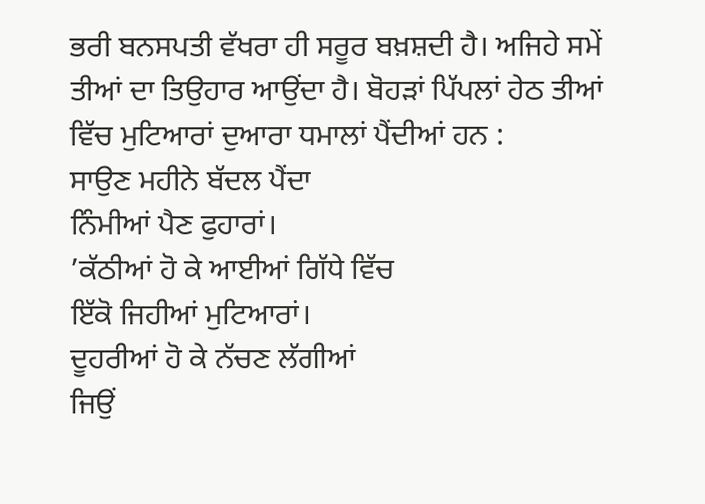ਭਰੀ ਬਨਸਪਤੀ ਵੱਖਰਾ ਹੀ ਸਰੂਰ ਬਖ਼ਸ਼ਦੀ ਹੈ। ਅਜਿਹੇ ਸਮੇਂ ਤੀਆਂ ਦਾ ਤਿਉਹਾਰ ਆਉਂਦਾ ਹੈ। ਬੋਹੜਾਂ ਪਿੱਪਲਾਂ ਹੇਠ ਤੀਆਂ ਵਿੱਚ ਮੁਟਿਆਰਾਂ ਦੁਆਰਾ ਧਮਾਲਾਂ ਪੈਂਦੀਆਂ ਹਨ :
ਸਾਉਣ ਮਹੀਨੇ ਬੱਦਲ ਪੈਂਦਾ
ਨਿੰਮੀਆਂ ਪੈਣ ਫੁਹਾਰਾਂ।
’ਕੱਠੀਆਂ ਹੋ ਕੇ ਆਈਆਂ ਗਿੱਧੇ ਵਿੱਚ
ਇੱਕੋ ਜਿਹੀਆਂ ਮੁਟਿਆਰਾਂ।
ਦੂਹਰੀਆਂ ਹੋ ਕੇ ਨੱਚਣ ਲੱਗੀਆਂ
ਜਿਉਂ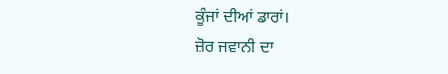ਕੂੰਜਾਂ ਦੀਆਂ ਡਾਰਾਂ।
ਜ਼ੋਰ ਜਵਾਨੀ ਦਾ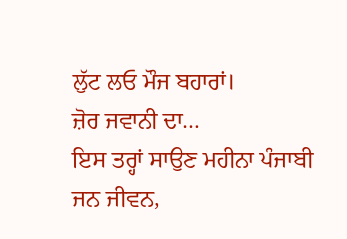ਲੁੱਟ ਲਓ ਮੌਜ ਬਹਾਰਾਂ।
ਜ਼ੋਰ ਜਵਾਨੀ ਦਾ…
ਇਸ ਤਰ੍ਹਾਂ ਸਾਉਣ ਮਹੀਨਾ ਪੰਜਾਬੀ ਜਨ ਜੀਵਨ,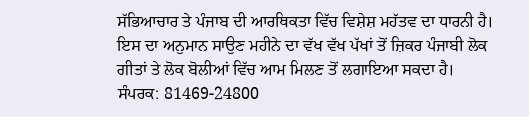ਸੱਭਿਆਚਾਰ ਤੇ ਪੰਜਾਬ ਦੀ ਆਰਥਿਕਤਾ ਵਿੱਚ ਵਿਸ਼ੇਸ਼ ਮਹੱਤਵ ਦਾ ਧਾਰਨੀ ਹੈ। ਇਸ ਦਾ ਅਨੁਮਾਨ ਸਾਉਣ ਮਹੀਨੇ ਦਾ ਵੱਖ ਵੱਖ ਪੱਖਾਂ ਤੋਂ ਜ਼ਿਕਰ ਪੰਜਾਬੀ ਲੋਕ ਗੀਤਾਂ ਤੇ ਲੋਕ ਬੋਲੀਆਂ ਵਿੱਚ ਆਮ ਮਿਲਣ ਤੋਂ ਲਗਾਇਆ ਸਕਦਾ ਹੈ।
ਸੰਪਰਕ: 81469-24800